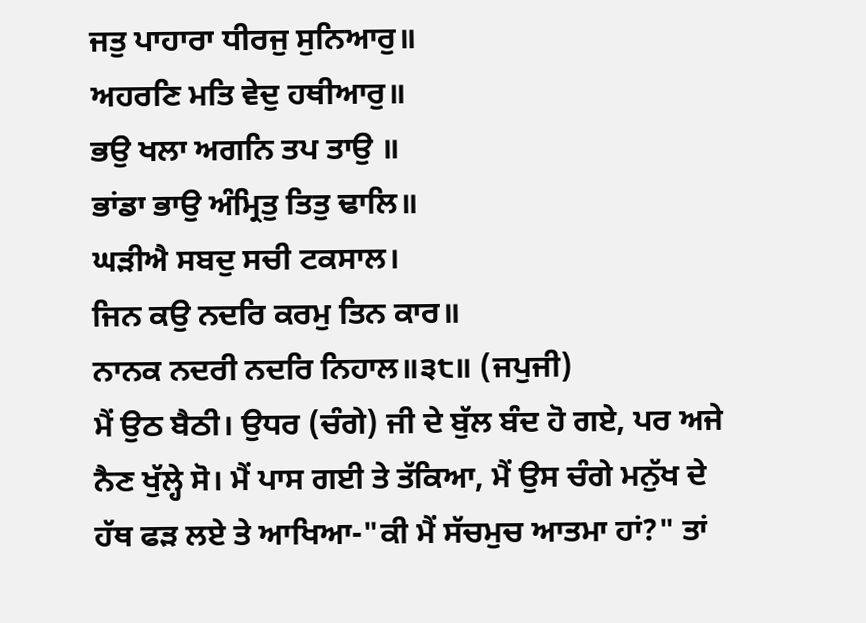ਜਤੁ ਪਾਹਾਰਾ ਧੀਰਜੁ ਸੁਨਿਆਰੁ॥
ਅਹਰਣਿ ਮਤਿ ਵੇਦੁ ਹਥੀਆਰੁ॥
ਭਉ ਖਲਾ ਅਗਨਿ ਤਪ ਤਾਉ ॥
ਭਾਂਡਾ ਭਾਉ ਅੰਮ੍ਰਿਤੁ ਤਿਤੁ ਢਾਲਿ॥
ਘੜੀਐ ਸਬਦੁ ਸਚੀ ਟਕਸਾਲ।
ਜਿਨ ਕਉ ਨਦਰਿ ਕਰਮੁ ਤਿਨ ਕਾਰ॥
ਨਾਨਕ ਨਦਰੀ ਨਦਰਿ ਨਿਹਾਲ॥੩੮॥ (ਜਪੁਜੀ)
ਮੈਂ ਉਠ ਬੈਠੀ। ਉਧਰ (ਚੰਗੇ) ਜੀ ਦੇ ਬੁੱਲ ਬੰਦ ਹੋ ਗਏ, ਪਰ ਅਜੇ ਨੈਣ ਖੁੱਲ੍ਹੇ ਸੋ। ਮੈਂ ਪਾਸ ਗਈ ਤੇ ਤੱਕਿਆ, ਮੈਂ ਉਸ ਚੰਗੇ ਮਨੁੱਖ ਦੇ ਹੱਥ ਫੜ ਲਏ ਤੇ ਆਖਿਆ-"ਕੀ ਮੈਂ ਸੱਚਮੁਚ ਆਤਮਾ ਹਾਂ?" ਤਾਂ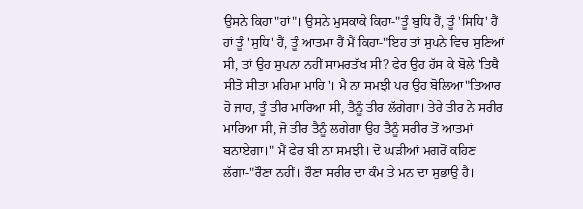ਉਸਨੇ ਕਿਹਾ"ਹਾਂ"। ਉਸਨੇ ਮੁਸਕਾਕੇ ਕਿਹਾ-"ਤੂੰ ਬੁਧਿ ਹੈਂ, ਤੂੰ 'ਸਿਧਿ' ਹੈਂ ਹਾਂ ਤੂੰ 'ਸੁਧਿ' ਹੈਂ, ਤੂੰ ਆਤਮਾ ਹੈਂ ਮੈਂ ਕਿਹਾ-"ਇਹ ਤਾਂ ਸੁਪਨੇ ਵਿਚ ਸੁਣਿਆਂ ਸੀ, ਤਾਂ ਉਹ ਸੁਪਨਾ ਨਹੀਂ ਸਾਮਰਤੱਖ ਸੀ? ਫੇਰ ਉਹ ਹੱਸ ਕੇ ਬੋਲੇ 'ਤਿਥੈ ਸੀਤੋ ਸੀਤਾ ਮਹਿਮਾ ਮਾਹਿ'। ਮੈ ਨਾ ਸਮਝੀ ਪਰ ਉਹ ਬੋਲਿਆ"ਤਿਆਰ ਹੋ ਜਾਹ, ਤੂੰ ਤੀਰ ਮਾਰਿਆ ਸੀ, ਤੈਨੂੰ ਤੀਰ ਲੱਗੇਗਾ। ਤੇਰੇ ਤੀਰ ਨੇ ਸਰੀਰ ਮਾਰਿਆ ਸੀ, ਜੋ ਤੀਰ ਤੈਨੂੰ ਲਗੇਗਾ ਉਹ ਤੈਨੂੰ ਸਰੀਰ ਤੋਂ ਆਤਮਾਂ ਬਨਾਏਗਾ।" ਮੈਂ ਫੇਰ ਬੀ ਨਾ ਸਮਝੀ। ਦੋ ਘੜੀਆਂ ਮਗਰੋਂ ਕਹਿਣ ਲੱਗਾ-"ਰੌਣਾ ਨਹੀਂ। ਰੌਣਾ ਸਰੀਰ ਦਾ ਕੰਮ ਤੇ ਮਨ ਦਾ ਸੁਭਾਉ ਹੈ।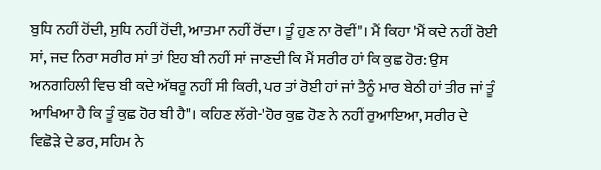ਬੁਧਿ ਨਹੀਂ ਹੋਂਦੀ, ਸੁਧਿ ਨਹੀਂ ਹੋਂਦੀ, ਆਤਮਾ ਨਹੀਂ ਰੋਂਦਾ। ਤੂੰ ਹੁਣ ਨਾ ਰੋਵੀਂ"। ਮੈਂ ਕਿਹਾ 'ਮੈਂ ਕਦੇ ਨਹੀਂ ਰੋਈ ਸਾਂ, ਜਦ ਨਿਰਾ ਸਰੀਰ ਸਾਂ ਤਾਂ ਇਹ ਬੀ ਨਹੀਂ ਸਾਂ ਜਾਣਦੀ ਕਿ ਮੈਂ ਸਰੀਰ ਹਾਂ ਕਿ ਕੁਛ ਹੋਰ: ਉਸ ਅਨਗਹਿਲੀ ਵਿਚ ਬੀ ਕਦੇ ਅੱਥਰੂ ਨਹੀਂ ਸੀ ਕਿਰੀ, ਪਰ ਤਾਂ ਰੋਈ ਹਾਂ ਜਾਂ ਤੈਨੂੰ ਮਾਰ ਬੇਠੀ ਹਾਂ ਤੀਰ ਜਾਂ ਤੂੰ ਆਖਿਆ ਹੈ ਕਿ ਤੂੰ ਕੁਛ ਹੋਰ ਬੀ ਹੈ"। ਕਹਿਣ ਲੱਗੇ-'ਹੋਰ ਕੁਛ ਹੋਣ ਨੇ ਨਹੀਂ ਰੁਆਇਆ, ਸਰੀਰ ਦੇ ਵਿਛੋੜੇ ਦੇ ਡਰ, ਸਹਿਮ ਨੇ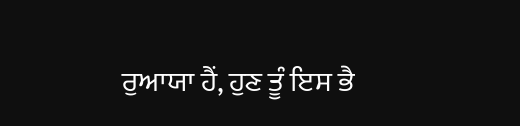ਰੁਆਯਾ ਹੈਂ, ਹੁਣ ਤੂੰ ਇਸ ਭੈ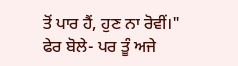ਤੋਂ ਪਾਰ ਹੈਂ, ਹੁਣ ਨਾ ਰੋਵੀਂ।"
ਫੇਰ ਬੋਲੇ- ਪਰ ਤੂੰ ਅਜੇ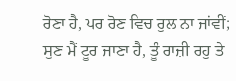ਰੋਣਾ ਹੈ, ਪਰ ਰੋਣ ਵਿਚ ਰੁਲ ਨਾ ਜਾਂਵੀਂ; ਸੁਣ ਮੈਂ ਟੂਰ ਜਾਣਾ ਹੈ, ਤੂੰ ਰਾਜ਼ੀ ਰਹੁ ਤੇ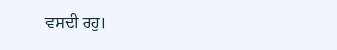ਵਸਦੀ ਰਹੁ।